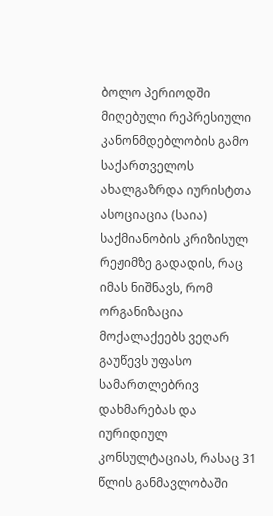ბოლო პერიოდში მიღებული რეპრესიული კანონმდებლობის გამო საქართველოს ახალგაზრდა იურისტთა ასოციაცია (საია) საქმიანობის კრიზისულ რეჟიმზე გადადის, რაც იმას ნიშნავს, რომ ორგანიზაცია მოქალაქეებს ვეღარ გაუწევს უფასო სამართლებრივ დახმარებას და იურიდიულ კონსულტაციას, რასაც 31 წლის განმავლობაში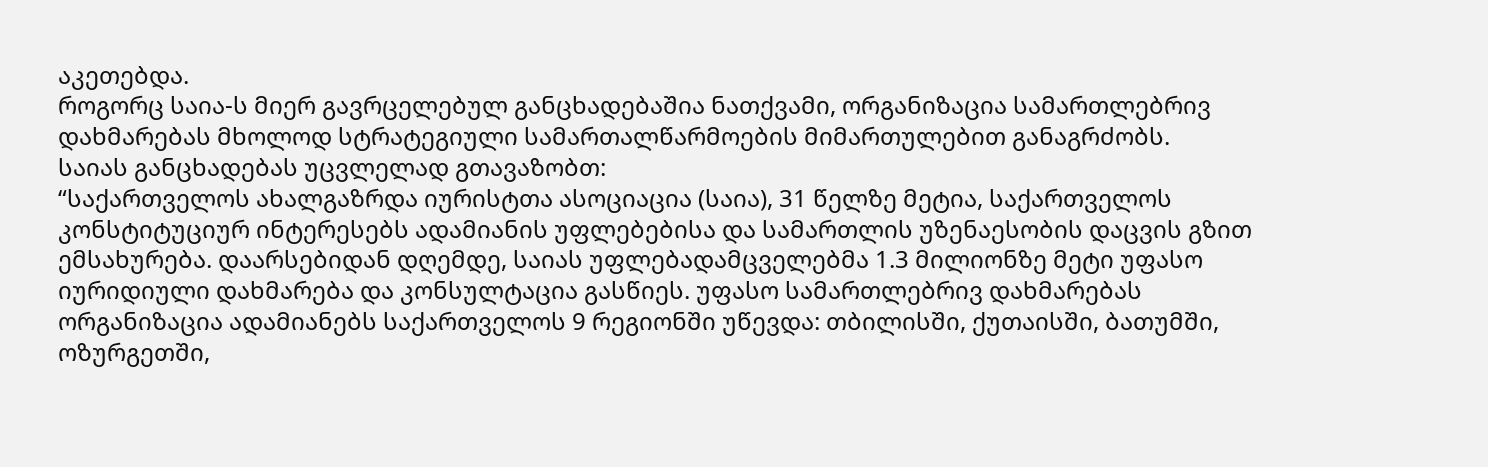აკეთებდა.
როგორც საია-ს მიერ გავრცელებულ განცხადებაშია ნათქვამი, ორგანიზაცია სამართლებრივ დახმარებას მხოლოდ სტრატეგიული სამართალწარმოების მიმართულებით განაგრძობს.
საიას განცხადებას უცვლელად გთავაზობთ:
“საქართველოს ახალგაზრდა იურისტთა ასოციაცია (საია), 31 წელზე მეტია, საქართველოს კონსტიტუციურ ინტერესებს ადამიანის უფლებებისა და სამართლის უზენაესობის დაცვის გზით ემსახურება. დაარსებიდან დღემდე, საიას უფლებადამცველებმა 1.3 მილიონზე მეტი უფასო იურიდიული დახმარება და კონსულტაცია გასწიეს. უფასო სამართლებრივ დახმარებას ორგანიზაცია ადამიანებს საქართველოს 9 რეგიონში უწევდა: თბილისში, ქუთაისში, ბათუმში, ოზურგეთში,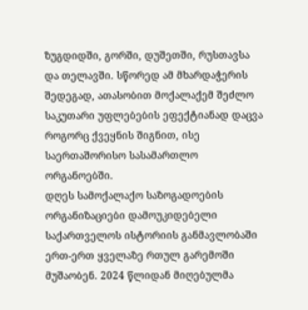ზუგდიდში, გორში, დუშეთში, რუსთავსა და თელავში. სწორედ ამ მხარდაჭერის შედეგად, ათასობით მოქალაქემ შეძლო საკუთარი უფლებების ეფექტიანად დაცვა როგორც ქვეყნის შიგნით, ისე საერთაშორისო სასამართლო ორგანოებში.
დღეს სამოქალაქო საზოგადოების ორგანიზაციები დამოუკიდებელი საქართველოს ისტორიის განმავლობაში ერთ-ერთ ყველაზე რთულ გარემოში მუშაობენ. 2024 წლიდან მიღებულმა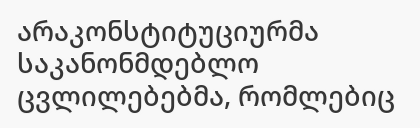არაკონსტიტუციურმა საკანონმდებლო ცვლილებებმა, რომლებიც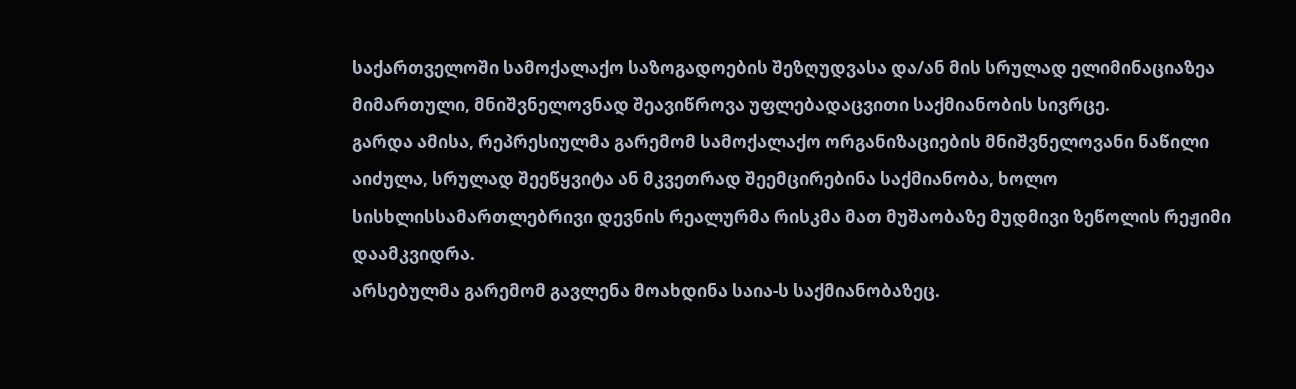საქართველოში სამოქალაქო საზოგადოების შეზღუდვასა და/ან მის სრულად ელიმინაციაზეა მიმართული, მნიშვნელოვნად შეავიწროვა უფლებადაცვითი საქმიანობის სივრცე.
გარდა ამისა, რეპრესიულმა გარემომ სამოქალაქო ორგანიზაციების მნიშვნელოვანი ნაწილი აიძულა, სრულად შეეწყვიტა ან მკვეთრად შეემცირებინა საქმიანობა, ხოლო სისხლისსამართლებრივი დევნის რეალურმა რისკმა მათ მუშაობაზე მუდმივი ზეწოლის რეჟიმი დაამკვიდრა.
არსებულმა გარემომ გავლენა მოახდინა საია-ს საქმიანობაზეც.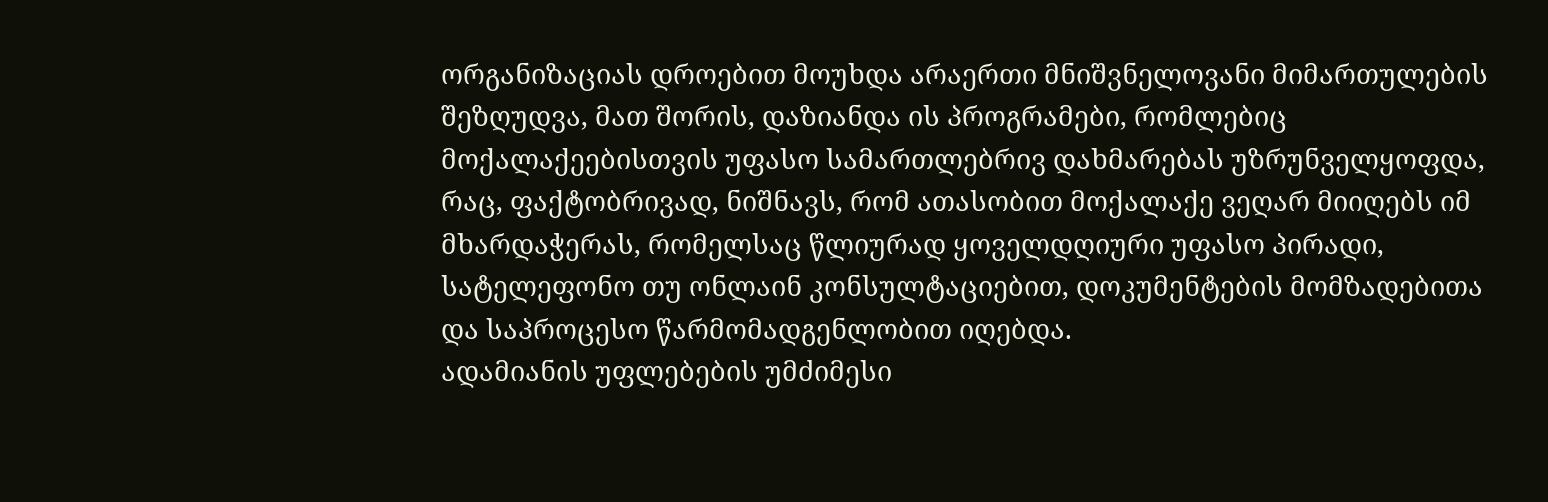ორგანიზაციას დროებით მოუხდა არაერთი მნიშვნელოვანი მიმართულების შეზღუდვა, მათ შორის, დაზიანდა ის პროგრამები, რომლებიც მოქალაქეებისთვის უფასო სამართლებრივ დახმარებას უზრუნველყოფდა, რაც, ფაქტობრივად, ნიშნავს, რომ ათასობით მოქალაქე ვეღარ მიიღებს იმ მხარდაჭერას, რომელსაც წლიურად ყოველდღიური უფასო პირადი, სატელეფონო თუ ონლაინ კონსულტაციებით, დოკუმენტების მომზადებითა და საპროცესო წარმომადგენლობით იღებდა.
ადამიანის უფლებების უმძიმესი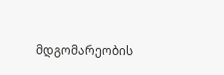მდგომარეობის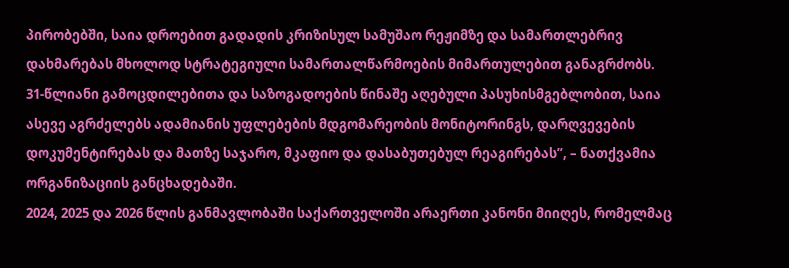პირობებში, საია დროებით გადადის კრიზისულ სამუშაო რეჟიმზე და სამართლებრივ დახმარებას მხოლოდ სტრატეგიული სამართალწარმოების მიმართულებით განაგრძობს.
31-წლიანი გამოცდილებითა და საზოგადოების წინაშე აღებული პასუხისმგებლობით, საია ასევე აგრძელებს ადამიანის უფლებების მდგომარეობის მონიტორინგს, დარღვევების დოკუმენტირებას და მათზე საჯარო, მკაფიო და დასაბუთებულ რეაგირებას”, – ნათქვამია ორგანიზაციის განცხადებაში.
2024, 2025 და 2026 წლის განმავლობაში საქართველოში არაერთი კანონი მიიღეს, რომელმაც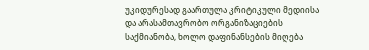უკიდურესად გაართულა კრიტიკული მედიისა და არასამთავრობო ორგანიზაციების საქმიანობა, ხოლო დაფინანსების მიღება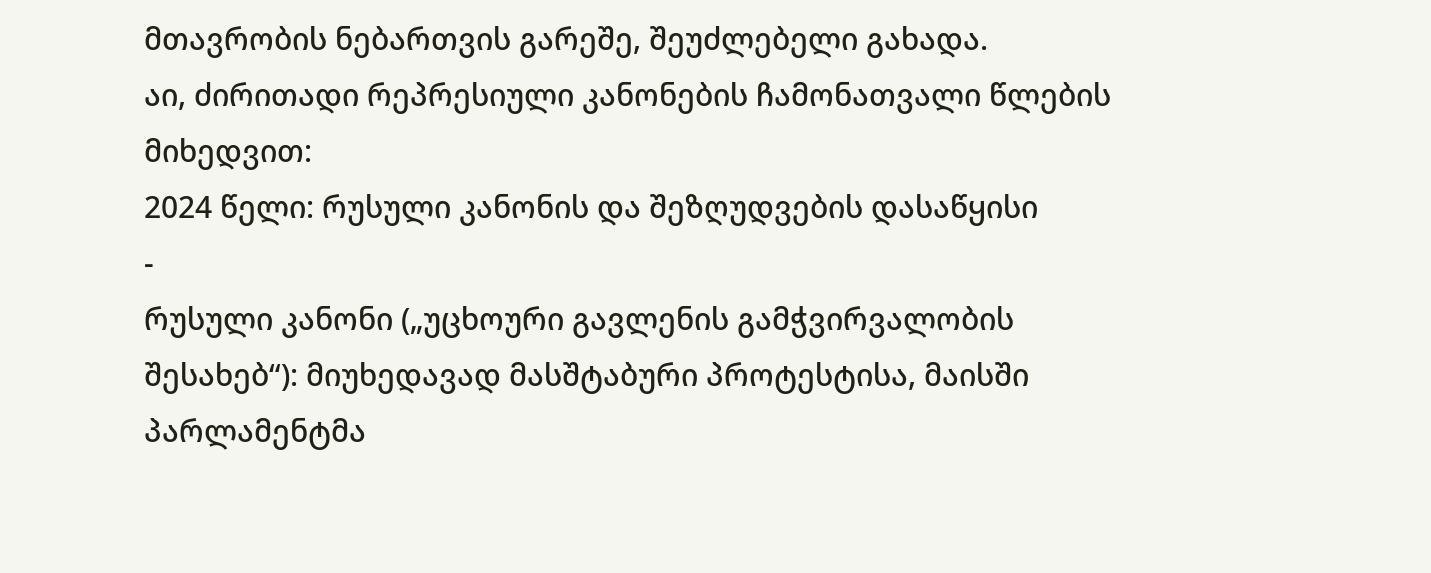მთავრობის ნებართვის გარეშე, შეუძლებელი გახადა.
აი, ძირითადი რეპრესიული კანონების ჩამონათვალი წლების მიხედვით:
2024 წელი: რუსული კანონის და შეზღუდვების დასაწყისი
-
რუსული კანონი („უცხოური გავლენის გამჭვირვალობის შესახებ“): მიუხედავად მასშტაბური პროტესტისა, მაისში პარლამენტმა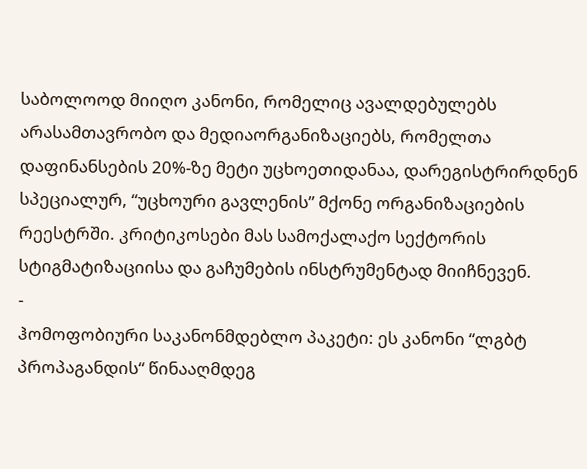საბოლოოდ მიიღო კანონი, რომელიც ავალდებულებს არასამთავრობო და მედიაორგანიზაციებს, რომელთა დაფინანსების 20%-ზე მეტი უცხოეთიდანაა, დარეგისტრირდნენ სპეციალურ, “უცხოური გავლენის” მქონე ორგანიზაციების რეესტრში. კრიტიკოსები მას სამოქალაქო სექტორის სტიგმატიზაციისა და გაჩუმების ინსტრუმენტად მიიჩნევენ.
-
ჰომოფობიური საკანონმდებლო პაკეტი: ეს კანონი “ლგბტ პროპაგანდის“ წინააღმდეგ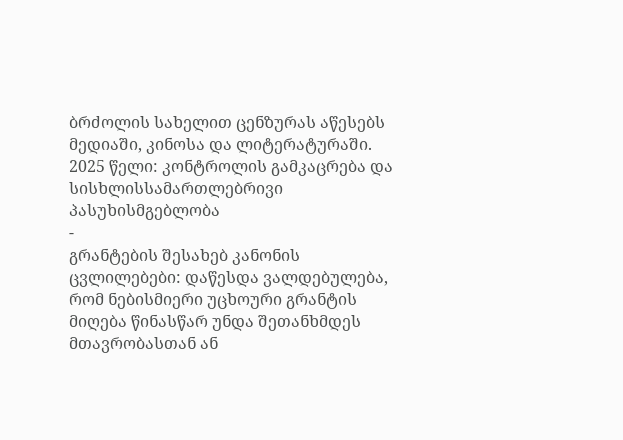ბრძოლის სახელით ცენზურას აწესებს მედიაში, კინოსა და ლიტერატურაში.
2025 წელი: კონტროლის გამკაცრება და სისხლისსამართლებრივი პასუხისმგებლობა
-
გრანტების შესახებ კანონის ცვლილებები: დაწესდა ვალდებულება, რომ ნებისმიერი უცხოური გრანტის მიღება წინასწარ უნდა შეთანხმდეს მთავრობასთან ან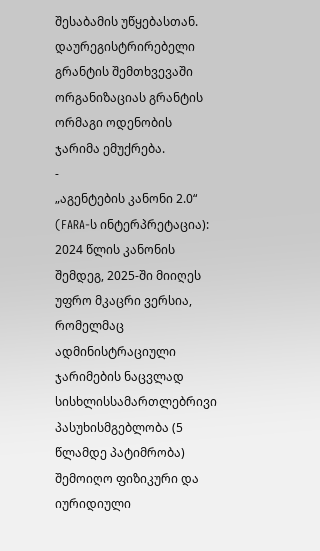შესაბამის უწყებასთან. დაურეგისტრირებელი გრანტის შემთხვევაში ორგანიზაციას გრანტის ორმაგი ოდენობის ჯარიმა ემუქრება.
-
„აგენტების კანონი 2.0“ (FARA-ს ინტერპრეტაცია): 2024 წლის კანონის შემდეგ, 2025-ში მიიღეს უფრო მკაცრი ვერსია, რომელმაც ადმინისტრაციული ჯარიმების ნაცვლად სისხლისსამართლებრივი პასუხისმგებლობა (5 წლამდე პატიმრობა) შემოიღო ფიზიკური და იურიდიული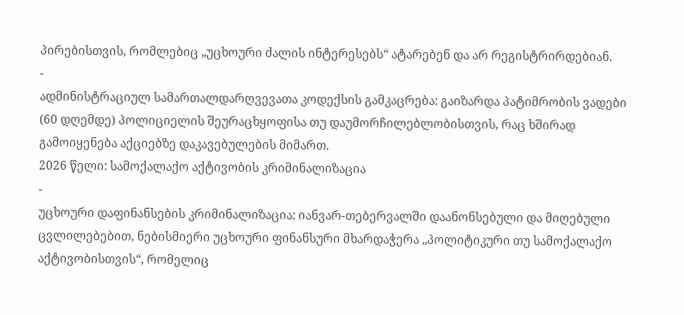პირებისთვის, რომლებიც „უცხოური ძალის ინტერესებს“ ატარებენ და არ რეგისტრირდებიან.
-
ადმინისტრაციულ სამართალდარღვევათა კოდექსის გამკაცრება: გაიზარდა პატიმრობის ვადები (60 დღემდე) პოლიციელის შეურაცხყოფისა თუ დაუმორჩილებლობისთვის, რაც ხშირად გამოიყენება აქციებზე დაკავებულების მიმართ.
2026 წელი: სამოქალაქო აქტივობის კრიმინალიზაცია
-
უცხოური დაფინანსების კრიმინალიზაცია: იანვარ-თებერვალში დაანონსებული და მიღებული ცვლილებებით, ნებისმიერი უცხოური ფინანსური მხარდაჭერა „პოლიტიკური თუ სამოქალაქო აქტივობისთვის“, რომელიც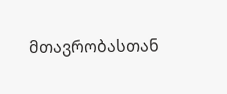მთავრობასთან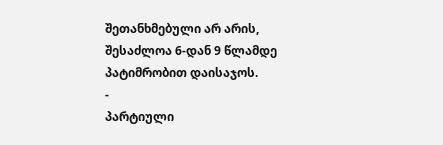შეთანხმებული არ არის, შესაძლოა 6-დან 9 წლამდე პატიმრობით დაისაჯოს.
-
პარტიული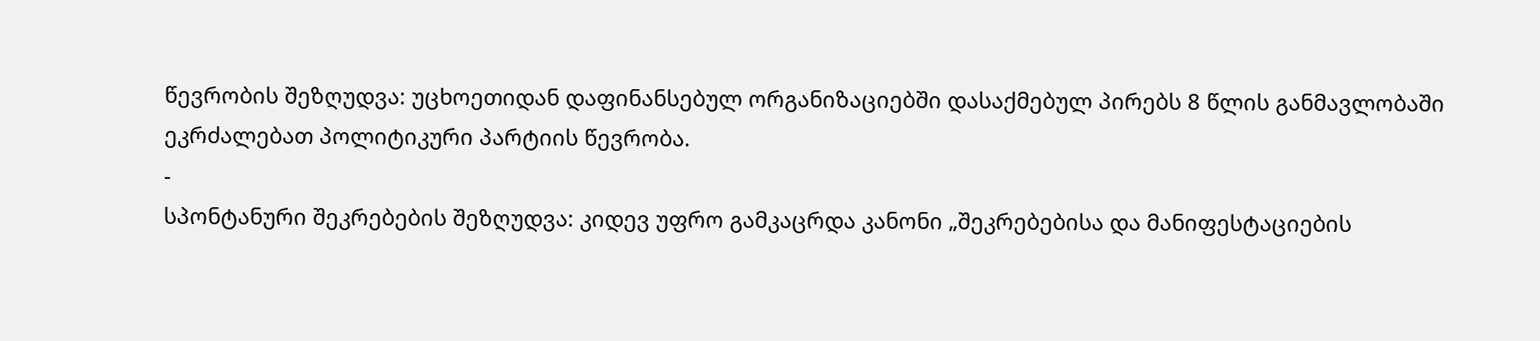წევრობის შეზღუდვა: უცხოეთიდან დაფინანსებულ ორგანიზაციებში დასაქმებულ პირებს 8 წლის განმავლობაში ეკრძალებათ პოლიტიკური პარტიის წევრობა.
-
სპონტანური შეკრებების შეზღუდვა: კიდევ უფრო გამკაცრდა კანონი „შეკრებებისა და მანიფესტაციების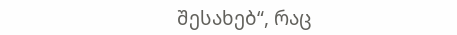შესახებ“, რაც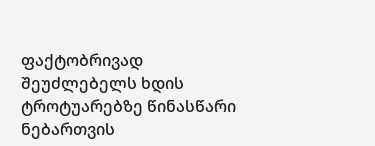ფაქტობრივად შეუძლებელს ხდის ტროტუარებზე წინასწარი ნებართვის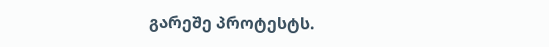გარეშე პროტესტს.